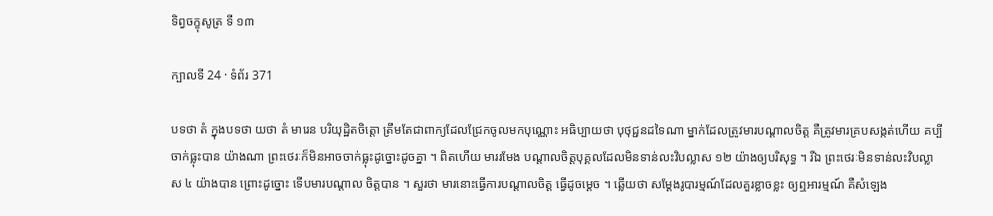ទិព្វចក្ខុសូត្រ ទី ១៣

ក្បាលទី 24 · ទំព័រ 371

បទថា តំ ក្នុងបទថា យថា តំ មារេន បរិយុដ្ឋិតចិត្តោ ត្រឹមតែជាពាក្យដែលជ្រែកចូលមកបុណ្ណោះ អធិប្បាយថា បុថុជ្ជនដទៃណា ម្នាក់ដែលត្រូវមារបណ្តាលចិត្ត គឺត្រូវមារគ្របសង្កត់ហើយ គប្បីចាក់ធ្លុះបាន យ៉ាងណា ព្រះថេរៈក៏មិនអាចចាក់ធ្លុះដូច្នោះដូចគ្នា ។ ពិតហើយ មាររមែង បណ្តាលចិត្តបុគ្គលដែលមិនទាន់លះវិបល្លាស ១២ យ៉ាងឲ្យបរិសុទ្ធ ។ រីឯ ព្រះថេរៈមិនទាន់លះវិបល្លាស ៤ យ៉ាងបាន ព្រោះដូច្នោះ ទើបមារបណ្តាល ចិត្តបាន ។ សួរថា មារនោះធ្វើការបណ្តាលចិត្ត ធ្វើដូចម្តេច ។ ឆ្លើយថា សម្តែងរូបារម្មណ៍ដែលគួរខ្លាចខ្លះ ឲ្យឮអារម្មណ៍ គឺសំឡេង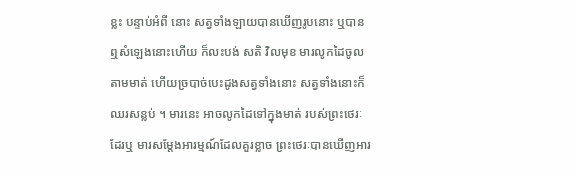ខ្លះ បន្ទាប់អំពី នោះ សត្វទាំងឡាយបានឃើញរូបនោះ ឬបានឮសំឡេងនោះហើយ ក៏លះបង់ សតិ វិលមុខ មារលូកដៃចូលតាមមាត់ ហើយច្របាច់បេះដូងសត្វទាំងនោះ សត្វទាំងនោះក៏ឈរសន្លប់ ។ មារនេះ អាចលូកដៃទៅក្នុងមាត់ របស់ព្រះថេរៈ ដែរឬ មារសម្តែងអារម្មណ៍ដែលគួរខ្លាច ព្រះថេរៈបានឃើញអារ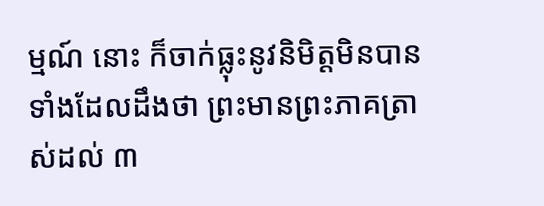ម្មណ៍ នោះ ក៏ចាក់ធ្លុះនូវនិមិត្តមិនបាន ទាំងដែលដឹងថា ព្រះមានព្រះភាគត្រាស់ដល់ ៣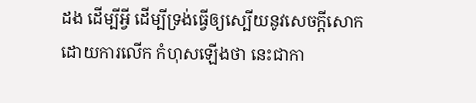ដង ដើម្បីអ្វី ដើម្បីទ្រង់ធ្វើឲ្យស្បើយនូវសេចក្តីសោក ដោយការលើក កំហុសឡើងថា នេះជាកា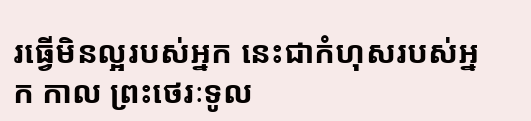រធ្វើមិនល្អរបស់អ្នក នេះជាកំហុសរបស់អ្នក កាល ព្រះថេរៈទូល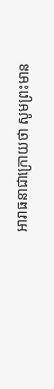អារាធនាជាក្រោយថា សូមព្រះមាន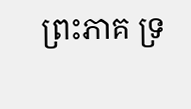ព្រះភាគ ទ្រ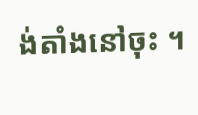ង់តាំងនៅចុះ ។